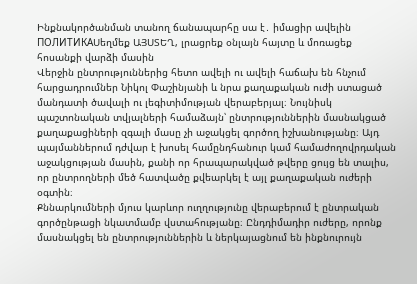Ինքնակործանման տանող ճանապարհը սա է․ իմացիր ավելին
ПОЛИТИКАՍեղմեք ԱՅՍՏԵՂ, լրացրեք օնլայն հայտը և մոռացեք հոսանքի վարձի մասին
Վերջին ընտրություններից հետո ավելի ու ավելի հաճախ են հնչում հարցադրումներ Նիկոլ Փաշինյանի և նրա քաղաքական ուժի ստացած մանդատի ծավալի ու լեգիտիմության վերաբերյալ։ Նույնիսկ պաշտոնական տվյալների համաձայն՝ ընտրություններին մասնակցած քաղաքացիների զգալի մասը չի աջակցել գործող իշխանությանը։ Այդ պայմաններում դժվար է խոսել համընդհանուր կամ համաժողովրդական աջակցության մասին, քանի որ հրապարակված թվերը ցույց են տալիս, որ ընտրողների մեծ հատվածը քվեարկել է այլ քաղաքական ուժերի օգտին։
Քննարկումների մյուս կարևոր ուղղությունը վերաբերում է ընտրական գործընթացի նկատմամբ վստահությանը։ Ընդդիմադիր ուժերը, որոնք մասնակցել են ընտրություններին և ներկայացնում են ինքնուրույն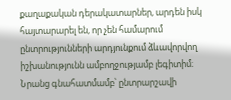քաղաքական դերակատարներ, արդեն իսկ հայտարարել են, որ չեն համարում ընտրությունների արդյունքում ձևավորվող իշխանությունն ամբողջությամբ լեգիտիմ։ Նրանց գնահատմամբ՝ ընտրարշավի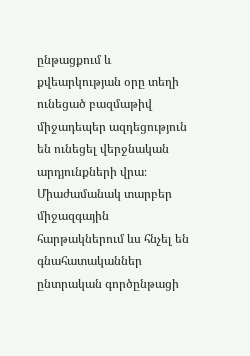ընթացքում և քվեարկության օրը տեղի ունեցած բազմաթիվ միջադեպեր ազդեցություն են ունեցել վերջնական արդյունքների վրա։
Միաժամանակ տարբեր միջազգային հարթակներում ևս հնչել են գնահատականներ ընտրական գործընթացի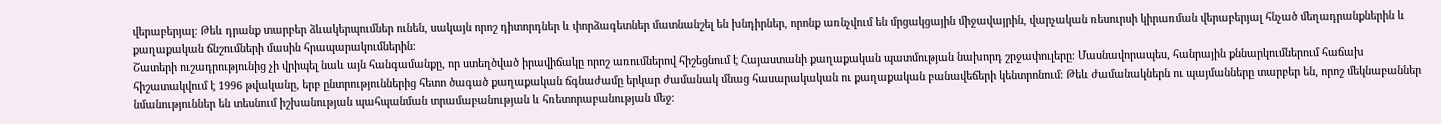վերաբերյալ։ Թեև դրանք տարբեր ձևակերպումներ ունեն, սակայն որոշ դիտորդներ և փորձագետներ մատնանշել են խնդիրներ, որոնք առնչվում են մրցակցային միջավայրին, վարչական ռեսուրսի կիրառման վերաբերյալ հնչած մեղադրանքներին և քաղաքական ճնշումների մասին հրապարակումներին։
Շատերի ուշադրությունից չի վրիպել նաև այն հանգամանքը, որ ստեղծված իրավիճակը որոշ առումներով հիշեցնում է Հայաստանի քաղաքական պատմության նախորդ շրջափուլերը։ Մասնավորապես, հանրային քննարկումներում հաճախ հիշատակվում է 1996 թվականը, երբ ընտրություններից հետո ծագած քաղաքական ճգնաժամը երկար ժամանակ մնաց հասարակական ու քաղաքական բանավեճերի կենտրոնում։ Թեև ժամանակներն ու պայմանները տարբեր են, որոշ մեկնաբաններ նմանություններ են տեսնում իշխանության պահպանման տրամաբանության և հռետորաբանության մեջ։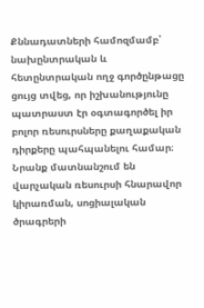Քննադատների համոզմամբ՝ նախընտրական և հետընտրական ողջ գործընթացը ցույց տվեց, որ իշխանությունը պատրաստ էր օգտագործել իր բոլոր ռեսուրսները քաղաքական դիրքերը պահպանելու համար։ Նրանք մատնանշում են վարչական ռեսուրսի հնարավոր կիրառման, սոցիալական ծրագրերի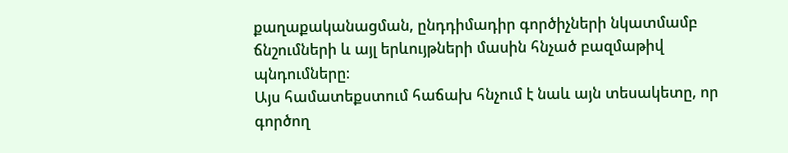քաղաքականացման, ընդդիմադիր գործիչների նկատմամբ ճնշումների և այլ երևույթների մասին հնչած բազմաթիվ պնդումները։
Այս համատեքստում հաճախ հնչում է նաև այն տեսակետը, որ գործող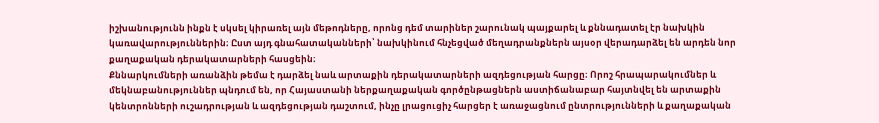իշխանությունն ինքն է սկսել կիրառել այն մեթոդները, որոնց դեմ տարիներ շարունակ պայքարել և քննադատել էր նախկին կառավարություններին։ Ըստ այդ գնահատականների՝ նախկինում հնչեցված մեղադրանքներն այսօր վերադարձել են արդեն նոր քաղաքական դերակատարների հասցեին։
Քննարկումների առանձին թեմա է դարձել նաև արտաքին դերակատարների ազդեցության հարցը։ Որոշ հրապարակումներ և մեկնաբանություններ պնդում են, որ Հայաստանի ներքաղաքական գործընթացներն աստիճանաբար հայտնվել են արտաքին կենտրոնների ուշադրության և ազդեցության դաշտում, ինչը լրացուցիչ հարցեր է առաջացնում ընտրությունների և քաղաքական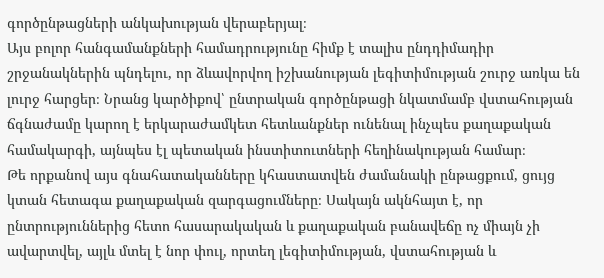գործընթացների անկախության վերաբերյալ։
Այս բոլոր հանգամանքների համադրությունը հիմք է տալիս ընդդիմադիր շրջանակներին պնդելու, որ ձևավորվող իշխանության լեգիտիմության շուրջ առկա են լուրջ հարցեր։ Նրանց կարծիքով՝ ընտրական գործընթացի նկատմամբ վստահության ճգնաժամը կարող է երկարաժամկետ հետևանքներ ունենալ ինչպես քաղաքական համակարգի, այնպես էլ պետական ինստիտուտների հեղինակության համար։
Թե որքանով այս գնահատականները կհաստատվեն ժամանակի ընթացքում, ցույց կտան հետագա քաղաքական զարգացումները։ Սակայն ակնհայտ է, որ ընտրություններից հետո հասարակական և քաղաքական բանավեճը ոչ միայն չի ավարտվել, այլև մտել է նոր փուլ, որտեղ լեգիտիմության, վստահության և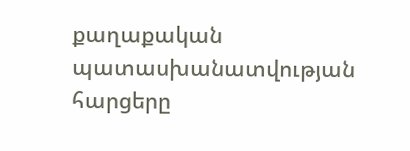քաղաքական պատասխանատվության հարցերը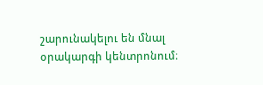շարունակելու են մնալ օրակարգի կենտրոնում։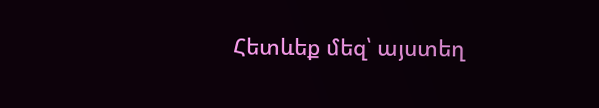Հետևեք մեզ՝ այստեղ